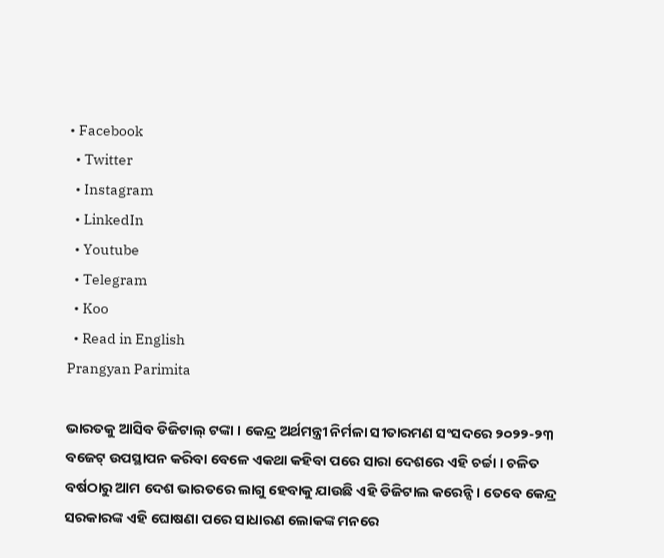• Facebook
  • Twitter
  • Instagram
  • LinkedIn
  • Youtube
  • Telegram
  • Koo
  • Read in English
Prangyan Parimita

ଭାରତକୁ ଆସିବ ଡିଜିଟାଲ୍ ଟଙ୍କା । କେନ୍ଦ୍ର ଅର୍ଥମନ୍ତ୍ରୀ ନିର୍ମଳା ସୀତାରମଣ ସଂସଦରେ ୨୦୨୨-୨୩ ବଜେଟ୍ ଉପସ୍ଥାପନ କରିବା ବେଳେ ଏକଥା କହିବା ପରେ ସାରା ଦେଶରେ ଏହି ଚର୍ଚ୍ଚା । ଚଳିତ ବର୍ଷଠାରୁ ଆମ ଦେଶ ଭାରତରେ ଲାଗୁ ହେବାକୁ ଯାଉଛି ଏହି ଡିଜିଟାଲ କରେନ୍ସି । ତେବେ କେନ୍ଦ୍ର ସରକାରଙ୍କ ଏହି ଘୋଷଣା ପରେ ସାଧାରଣ ଲୋକଙ୍କ ମନରେ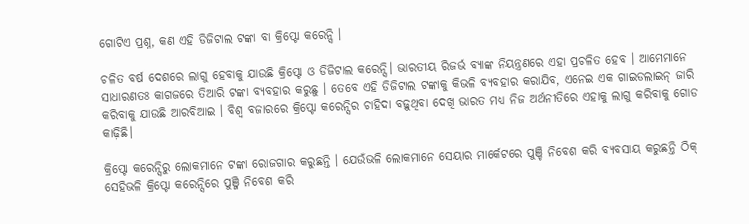ଗୋଟିଏ ପ୍ରଶ୍ନ, କଣ ଏହି ଡିଜିଟାଲ ଟଙ୍କା ବା କ୍ରିପ୍ଟୋ କରେନ୍ସି ।

ଚଳିତ ବର୍ଷ ଦେଶ‌ରେ ଲାଗୁ ହେବାକୁ ଯାଉଛି କ୍ରିପ୍ଟୋ ଓ ଡିଜିଟାଲ କରେନ୍ସି। ଭାରତୀୟ ରିଜର୍ଭ ବ୍ୟାଙ୍କ ନିୟନ୍ତ୍ରଣରେ ଏହା ପ୍ରଚଳିତ ହେବ । ଆମେମାନେ ସାଧାରଣତଃ କାଗଜରେ ତିଆରି ଟଙ୍କା ବ୍ୟବହାର କରୁଛୁ । ତେବେ ଏହି ଡିଜିଟାଲ ଟଙ୍କାକୁ କିଭଳି ବ୍ୟବହାର କରାଯିବ, ଏନେଇ ଏକ ଗାଇଡଲାଇନ୍ ଜାରି କରିବାକୁ ଯାଉଛି ଆରବିଆଇ । ବିଶ୍ୱ ବଜାରରେ କ୍ରିପ୍ଟୋ କରେନ୍ସିର ଚାହିଦା ବଢ଼ୁଥିବା ଦେଖି ଭାରତ ମଧ୍ୟ ନିଜ ଅର୍ଥନୀତିରେ ଏହାକୁ ଲାଗୁ କରିବାକୁ ଗୋଡ କାଢ଼ିଛି।

କ୍ରିପ୍ଟୋ କରେନ୍ସିରୁ ଲୋକମାନେ ଟଙ୍କା ରୋଜଗାର କରୁଛନ୍ତି । ଯେଉଁଭଳି ଲୋକମାନେ ସେୟାର ମାର୍କେଟରେ ପୁଞ୍ଚି ନିବେଶ କରି ବ୍ୟବସାୟ କରୁଛନ୍ତି ଠିକ୍ ସେହିଭଳି କ୍ରିପ୍ଟୋ କରେନ୍ସିରେ ପୁଞ୍ଜି ନିବେଶ କରି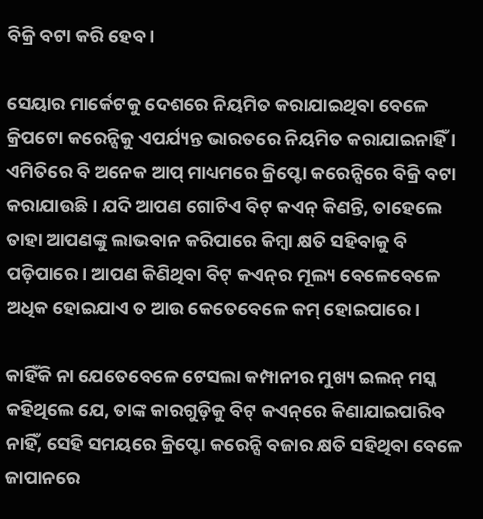ବିକ୍ରି ବଟା କରି ହେବ ।

ସେୟାର ମାର୍କେଟକୁ ଦେଶରେ ନିୟମିତ କରାଯାଇଥିବା ବେଳେ କ୍ରିପଟୋ କରେନ୍ସିକୁ ଏପର୍ଯ୍ୟନ୍ତ ଭାରତରେ ନିୟମିତ କରାଯାଇନାହିଁ । ଏମିତିରେ ବି ଅନେକ ଆପ୍ ମାଧ୍ୟମରେ କ୍ରିପ୍ଟୋ କରେନ୍ସିରେ ବିକ୍ରି ବଟା‌ କରାଯାଉଛି । ଯଦି ଆପଣ ଗୋଟିଏ ବିଟ୍ କଏନ୍ କିଣନ୍ତି, ତାହେଲେ ତାହା ଆପଣଙ୍କୁ ଲାଭବାନ କରିପାରେ କିମ୍ବା କ୍ଷତି ସହିବାକୁ ବି ପଡ଼ିପାରେ। ଆପଣ କିଣିଥିବା ବିଟ୍ କଏନ୍‌ର ମୂଲ୍ୟ ବେଳେବେଳେ ଅଧିକ ହୋଇଯାଏ ତ ଆଉ କେତେବେଳେ କମ୍ ହୋଇପା‌ରେ।

କାହିଁକି ନା ଯେତେବେଳେ ଟେସଲା କମ୍ପାନୀର ମୁଖ୍ୟ ଇଲନ୍ ମସ୍କ କହିଥିଲେ ଯେ, ତାଙ୍କ କାରଗୁଡ଼ିକୁ ବିଟ୍ କଏନ୍‌ରେ କିଣାଯାଇପାରିବ ନାହିଁ, ସେହି ସମୟରେ କ୍ରିପ୍ଟୋ କରେନ୍ସି ବଜାର କ୍ଷତି ସହିଥିବା ବେଳେ ଜାପାନରେ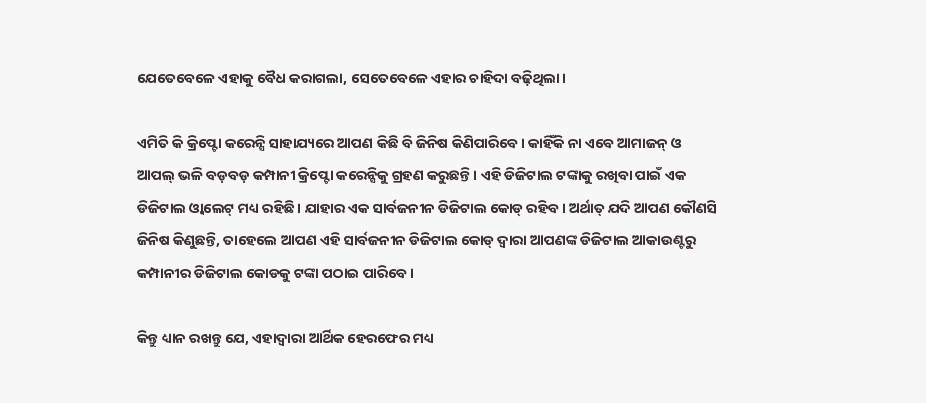ଯେତେବେଳେ ଏହାକୁ ବୈଧ କରାଗଲା, ସେତେବେଳେ ଏହାର ଚାହିଦା ବଢ଼ିଥିଲା।

ଏମିତି କି କ୍ରିପ୍ଟୋ କରେନ୍ସି ସାହାଯ୍ୟରେ ଆପଣ କିଛି ବି ଜିନିଷ କିଣିପାରିବେ। କାହିଁକି ନା ଏବେ ଆମାଜନ୍ ଓ ଆପଲ୍ ଭଳି ବଡ଼ବଡ଼ କମ୍ପାନୀ କ୍ରିପ୍ଟୋ କରେନ୍ସିକୁ ଗ୍ରହଣ କରୁଛନ୍ତି। ଏହି ଡିଜିଟାଲ ଟଙ୍କାକୁ ରଖିବା ପାଇଁ ଏକ ଡିଜିଟାଲ ଓ୍ୱାଲେଟ୍ ମଧ୍ୟ ରହିଛି। ଯାହାର ଏକ ସାର୍ବଜନୀନ ଡିଜିଟାଲ କୋଡ୍ ରହିବ। ଅର୍ଥାତ୍ ଯଦି ଆପଣ କୌଣସି ଜିନିଷ କିଣୁଛନ୍ତି, ତାହେଲେ ଆପଣ ଏହି ସାର୍ବଜନୀନ ଡିଜିଟାଲ କୋଡ୍ ଦ୍ୱାରା ଆପଣଙ୍କ ଡିଜିଟାଲ ଆକାଉଣ୍ଟରୁ କମ୍ପାନୀର ଡିଜିଟାଲ କୋଡକୁ ଟଙ୍କା ପଠାଇ ପାରିବେ।

କିନ୍ତୁ ଧ୍ୟାନ ରଖନ୍ତୁ ଯେ, ଏହାଦ୍ୱାରା ଆର୍ଥିକ ହେରଫେର ମଧ୍ୟ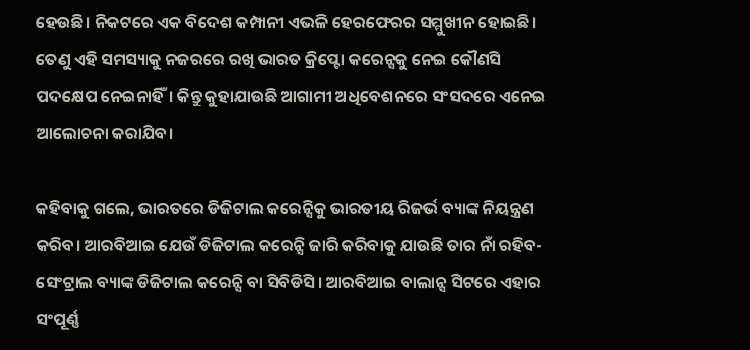ହେଉଛି। ନିକଟରେ ଏକ ବିଦେଶ କମ୍ପାନୀ ଏଭଳି ହେରଫେରର ସମ୍ମୁଖୀନ ହୋଇଛି। ତେଣୁ ଏହି ସମସ୍ୟାକୁ ନଜରରେ ରଖି ଭାରତ କ୍ରିପ୍ଟୋ କରେନ୍ସକୁ ନେଇ କୌଣସି ପଦକ୍ଷେପ ନେଇନାହିଁ। କିନ୍ତୁ କୁହାଯାଉଛି ଆଗାମୀ ଅଧିବେଶନରେ ସଂସଦରେ ଏନେଇ ଆଲୋଚନା କରାଯିବ।

କହିବାକୁ ଗଲେ, ଭାରତରେ ଡିଜିଟାଲ କରେନ୍ସିକୁ ଭାରତୀୟ ରିଜର୍ଭ ବ୍ୟାଙ୍କ ନିୟନ୍ତ୍ରଣ କରିବ। ଆରବିଆଇ ଯେଉଁ ଡିଜିଟାଲ କରେନ୍ସି ଜାରି କରିବାକୁ ଯାଉଛି ତାର ନାଁ ରହିବ- ସେଂଟ୍ରାଲ ବ୍ୟାଙ୍କ ଡିଜିଟାଲ କରେନ୍ସି ବା ସିବିଡିସି। ଆରବିଆଇ ବାଲାନ୍ସ ସିଟରେ ଏହାର ସଂପୂର୍ଣ୍ଣ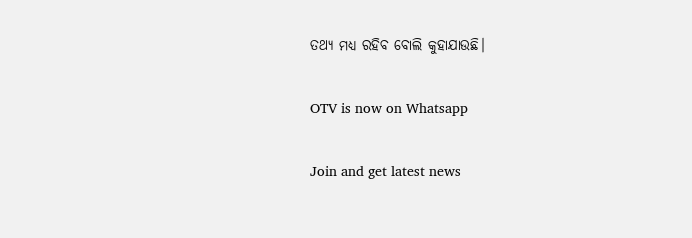ତଥ୍ୟ ମଧ୍ୟ ରହିବ ବୋଲି କୁହାଯାଉଛି।

OTV is now on Whatsapp

Join and get latest news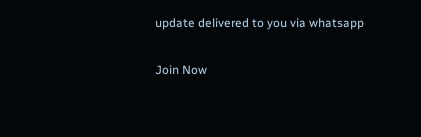update delivered to you via whatsapp

Join Now